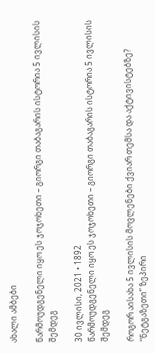ახალი ამბები

წარმოუდგენელი იყო ეს ჯოჯოხეთი – გიორგი თაბაგარის ისტორია 5 ივლისის შემდეგ

30 ივლისი, 2021 • 1892
წარმოუდგენელი იყო ეს ჯოჯოხეთი – გიორგი თაბაგარის ისტორია 5 ივლისის შემდეგ

როგორ აისახა 5 ივლისის მოვლენები ქვიარ თემსა და აქტივისტებზე? “ნეტგაზეთი” ზეპირი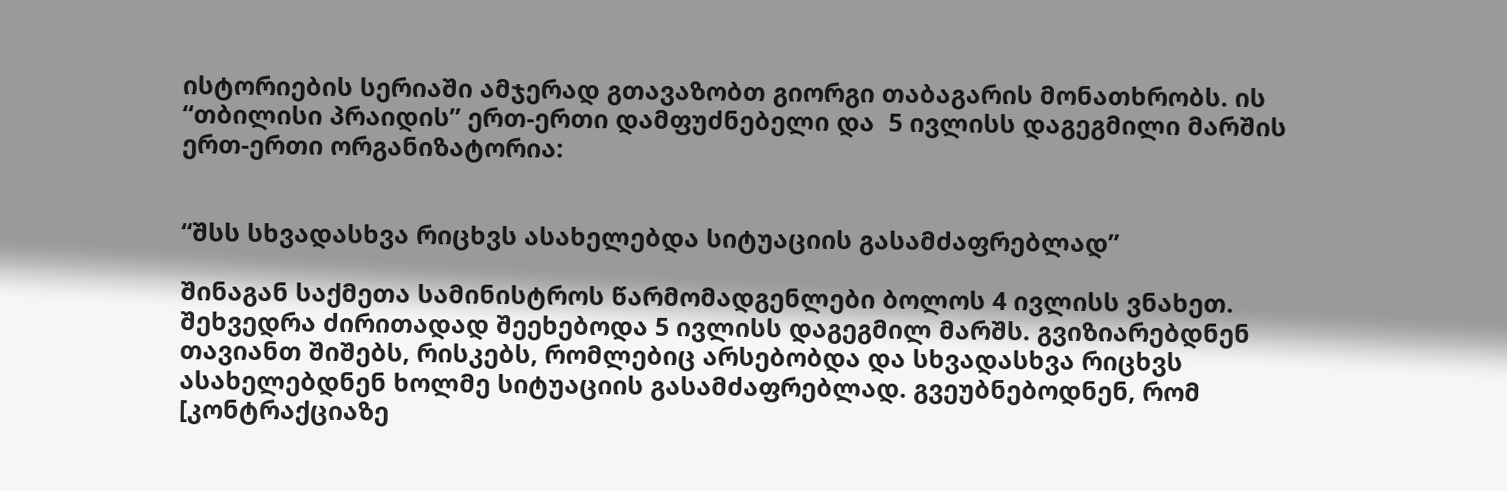ისტორიების სერიაში ამჯერად გთავაზობთ გიორგი თაბაგარის მონათხრობს. ის “თბილისი პრაიდის” ერთ-ერთი დამფუძნებელი და  5 ივლისს დაგეგმილი მარშის ერთ-ერთი ორგანიზატორია:


“შსს სხვადასხვა რიცხვს ასახელებდა სიტუაციის გასამძაფრებლად”

შინაგან საქმეთა სამინისტროს წარმომადგენლები ბოლოს 4 ივლისს ვნახეთ. შეხვედრა ძირითადად შეეხებოდა 5 ივლისს დაგეგმილ მარშს. გვიზიარებდნენ თავიანთ შიშებს, რისკებს, რომლებიც არსებობდა და სხვადასხვა რიცხვს ასახელებდნენ ხოლმე სიტუაციის გასამძაფრებლად. გვეუბნებოდნენ, რომ [კონტრაქციაზე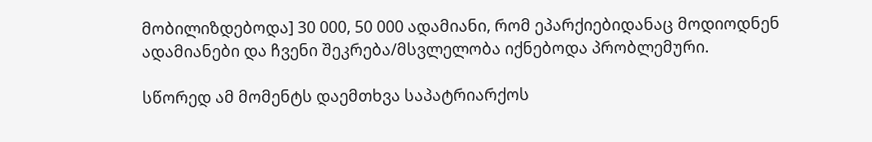მობილიზდებოდა] 30 000, 50 000 ადამიანი, რომ ეპარქიებიდანაც მოდიოდნენ ადამიანები და ჩვენი შეკრება/მსვლელობა იქნებოდა პრობლემური.

სწორედ ამ მომენტს დაემთხვა საპატრიარქოს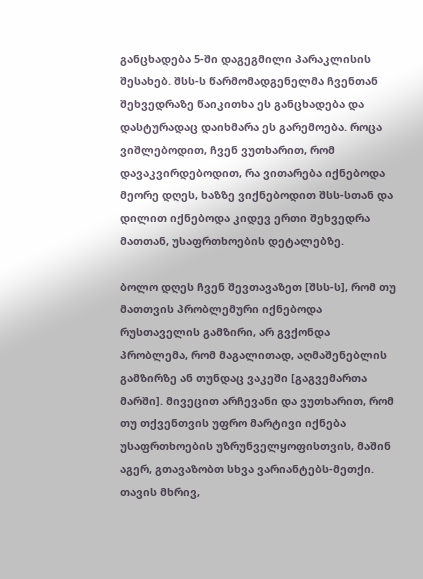განცხადება 5-ში დაგეგმილი პარაკლისის შესახებ. შსს-ს წარმომადგენელმა ჩვენთან შეხვედრაზე წაიკითხა ეს განცხადება და დასტურადაც დაიხმარა ეს გარემოება. როცა ვიშლებოდით, ჩვენ ვუთხარით, რომ დავაკვირდებოდით, რა ვითარება იქნებოდა მეორე დღეს, ხაზზე ვიქნებოდით შსს-სთან და დილით იქნებოდა კიდევ ერთი შეხვედრა მათთან, უსაფრთხოების დეტალებზე.

ბოლო დღეს ჩვენ შევთავაზეთ [შსს-ს], რომ თუ მათთვის პრობლემური იქნებოდა რუსთაველის გამზირი, არ გვქონდა პრობლემა, რომ მაგალითად, აღმაშენებლის გამზირზე ან თუნდაც ვაკეში [გაგვემართა მარში]. მივეცით არჩევანი და ვუთხარით, რომ თუ თქვენთვის უფრო მარტივი იქნება უსაფრთხოების უზრუნველყოფისთვის, მაშინ აგერ, გთავაზობთ სხვა ვარიანტებს-მეთქი. თავის მხრივ,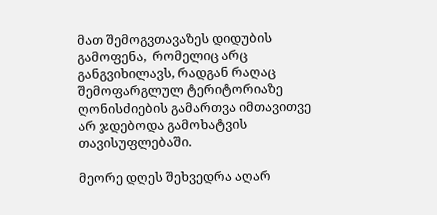მათ შემოგვთავაზეს დიდუბის გამოფენა,  რომელიც არც განგვიხილავს, რადგან რაღაც შემოფარგლულ ტერიტორიაზე ღონისძიების გამართვა იმთავითვე არ ჯდებოდა გამოხატვის თავისუფლებაში.

მეორე დღეს შეხვედრა აღარ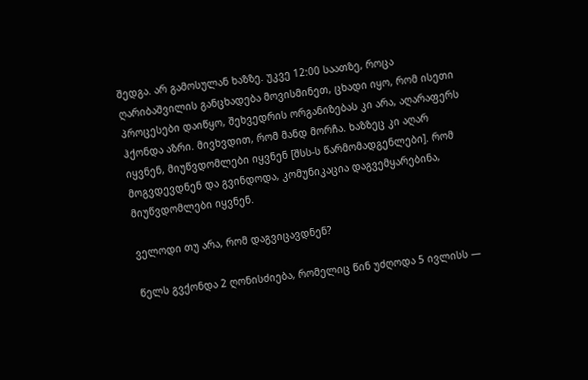შედგა. არ გამოსულან ხაზზე. უკვე 12:00 საათზე, როცა ღარიბაშვილის განცხადება მოვისმინეთ, ცხადი იყო, რომ ისეთი პროცესები დაიწყო, შეხვედრის ორგანიზებას კი არა, აღარაფერს ჰქონდა აზრი. მივხვდით, რომ მანდ მორჩა. ხაზზეც კი აღარ იყვნენ, მიუწვდომლები იყვნენ [შსს-ს წარმომადგენლები]. რომ მოგვდევდნენ და გვინდოდა, კომუნიკაცია დაგვემყარებინა, მიუწვდომლები იყვნენ.

ველოდი თუ არა, რომ დაგვიცავდნენ?

წელს გვქონდა 2 ღონისძიება, რომელიც წინ უძღოდა 5 ივლისს —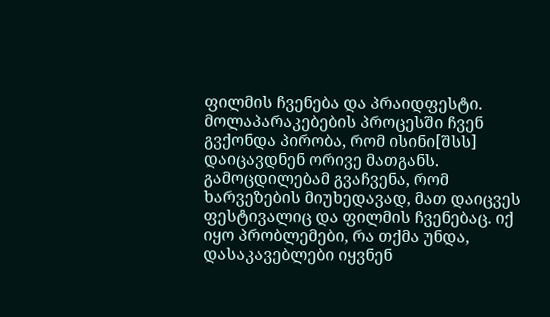ფილმის ჩვენება და პრაიდფესტი. მოლაპარაკებების პროცესში ჩვენ გვქონდა პირობა, რომ ისინი[შსს] დაიცავდნენ ორივე მათგანს. გამოცდილებამ გვაჩვენა, რომ ხარვეზების მიუხედავად, მათ დაიცვეს ფესტივალიც და ფილმის ჩვენებაც. იქ იყო პრობლემები, რა თქმა უნდა, დასაკავებლები იყვნენ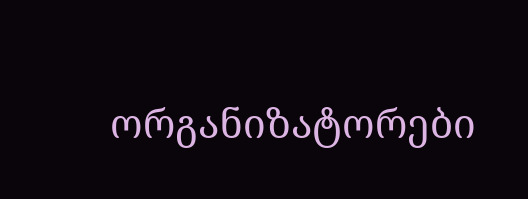ორგანიზატორები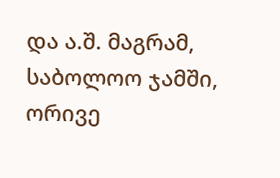და ა.შ. მაგრამ, საბოლოო ჯამში, ორივე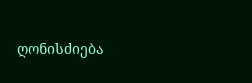ღონისძიება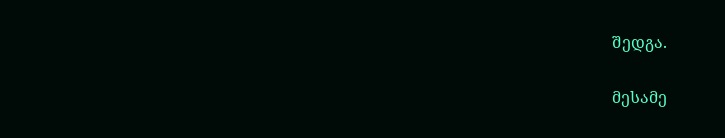შედგა.

მესამე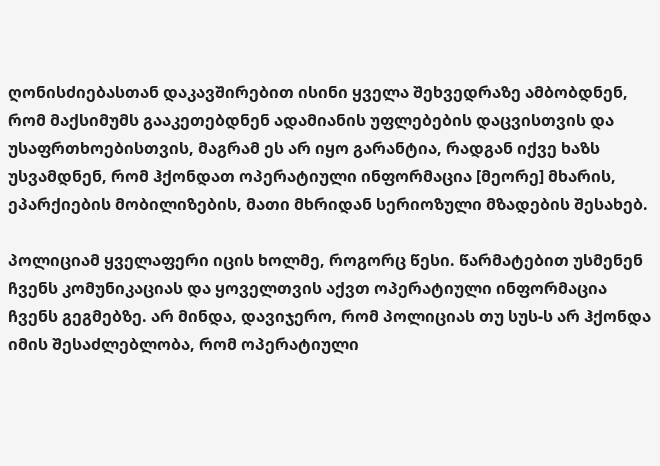ღონისძიებასთან დაკავშირებით ისინი ყველა შეხვედრაზე ამბობდნენ, რომ მაქსიმუმს გააკეთებდნენ ადამიანის უფლებების დაცვისთვის და უსაფრთხოებისთვის, მაგრამ ეს არ იყო გარანტია, რადგან იქვე ხაზს უსვამდნენ, რომ ჰქონდათ ოპერატიული ინფორმაცია [მეორე] მხარის, ეპარქიების მობილიზების, მათი მხრიდან სერიოზული მზადების შესახებ.

პოლიციამ ყველაფერი იცის ხოლმე, როგორც წესი. წარმატებით უსმენენ ჩვენს კომუნიკაციას და ყოველთვის აქვთ ოპერატიული ინფორმაცია ჩვენს გეგმებზე. არ მინდა, დავიჯერო, რომ პოლიციას თუ სუს-ს არ ჰქონდა იმის შესაძლებლობა, რომ ოპერატიული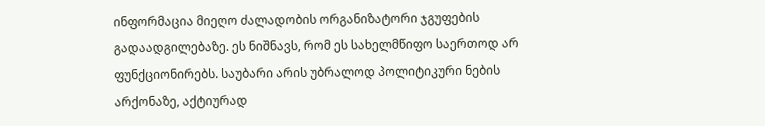ინფორმაცია მიეღო ძალადობის ორგანიზატორი ჯგუფების გადაადგილებაზე. ეს ნიშნავს, რომ ეს სახელმწიფო საერთოდ არ ფუნქციონირებს. საუბარი არის უბრალოდ პოლიტიკური ნების არქონაზე, აქტიურად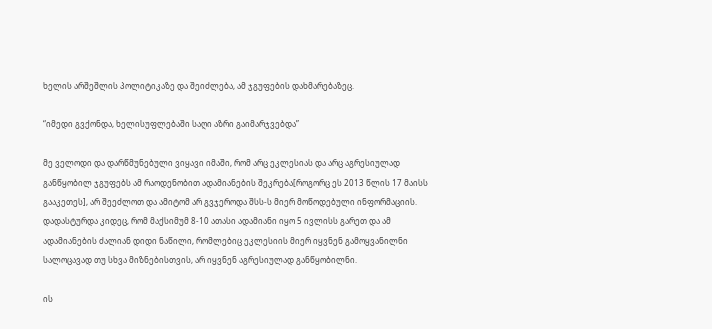ხელის არშეშლის პოლიტიკაზე და შეიძლება, ამ ჯგუფების დახმარებაზეც.

“იმედი გვქონდა, ხელისუფლებაში საღი აზრი გაიმარჯვებდა”

მე ველოდი და დარწმუნებული ვიყავი იმაში, რომ არც ეკლესიას და არც აგრესიულად განწყობილ ჯგუფებს ამ რაოდენობით ადამიანების შეკრება[როგორც ეს 2013 წლის 17 მაისს გააკეთეს], არ შეეძლოთ და ამიტომ არ გვჯეროდა შსს-ს მიერ მოწოდებული ინფორმაციის. დადასტურდა კიდეც, რომ მაქსიმუმ 8-10 ათასი ადამიანი იყო 5 ივლისს გარეთ და ამ ადამიანების ძალიან დიდი ნაწილი, რომლებიც ეკლესიის მიერ იყვნენ გამოყვანილნი სალოცავად თუ სხვა მიზნებისთვის, არ იყვნენ აგრესიულად განწყობილნი.

ის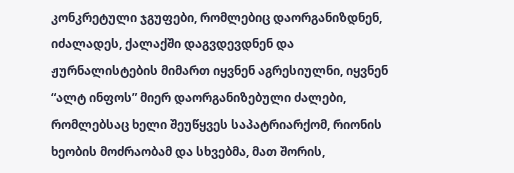კონკრეტული ჯგუფები, რომლებიც დაორგანიზდნენ, იძალადეს, ქალაქში დაგვდევდნენ და ჟურნალისტების მიმართ იყვნენ აგრესიულნი, იყვნენ “ალტ ინფოს” მიერ დაორგანიზებული ძალები, რომლებსაც ხელი შეუწყვეს საპატრიარქომ, რიონის ხეობის მოძრაობამ და სხვებმა, მათ შორის,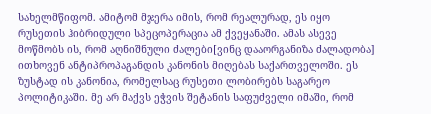სახელმწიფომ. ამიტომ მჯერა იმის, რომ რეალურად, ეს იყო რუსეთის ჰიბრიდული სპეცოპერაცია ამ ქვეყანაში. ამას ასევე მოწმობს ის, რომ აღნიშნული ძალები[ვინც დააორგანიზა ძალადობა] ითხოვენ ანტიპროპაგანდის კანონის მიღებას საქართველოში. ეს ზუსტად ის კანონია, რომელსაც რუსეთი ლობირებს საგარეო პოლიტიკაში. მე არ მაქვს ეჭვის შეტანის საფუძველი იმაში, რომ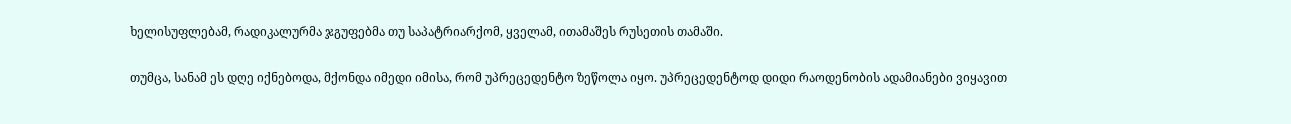ხელისუფლებამ, რადიკალურმა ჯგუფებმა თუ საპატრიარქომ, ყველამ, ითამაშეს რუსეთის თამაში.

თუმცა, სანამ ეს დღე იქნებოდა, მქონდა იმედი იმისა, რომ უპრეცედენტო ზეწოლა იყო. უპრეცედენტოდ დიდი რაოდენობის ადამიანები ვიყავით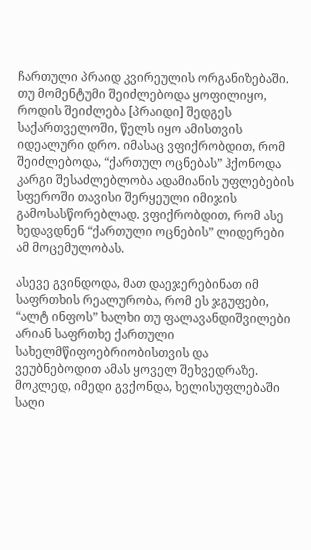ჩართული პრაიდ კვირეულის ორგანიზებაში. თუ მომენტუმი შეიძლებოდა ყოფილიყო, როდის შეიძლება [პრაიდი] შედგეს საქართველოში, წელს იყო ამისთვის იდეალური დრო. იმასაც ვფიქრობდით, რომ შეიძლებოდა, “ქართულ ოცნებას” ჰქონოდა კარგი შესაძლებლობა ადამიანის უფლებების სფეროში თავისი შერყეული იმიჯის გამოსასწორებლად. ვფიქრობდით, რომ ასე ხედავდნენ “ქართული ოცნების” ლიდერები ამ მოცემულობას.

ასევე გვინდოდა, მათ დაეჯერებინათ იმ საფრთხის რეალურობა, რომ ეს ჯგუფები, “ალტ ინფოს” ხალხი თუ ფალავანდიშვილები არიან საფრთხე ქართული სახელმწიფოებრიობისთვის და ვეუბნებოდით ამას ყოველ შეხვედრაზე. მოკლედ, იმედი გვქონდა, ხელისუფლებაში საღი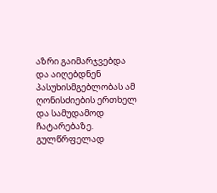აზრი გაიმარჯვებდა და აიღებდნენ პასუხისმგებლობას ამ ღონისძიების ერთხელ და სამუდამოდ ჩატარებაზე. გულწრფელად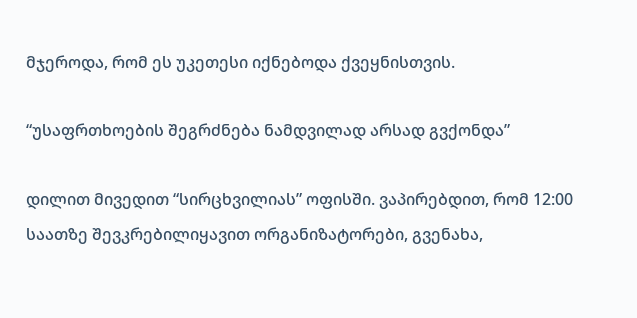მჯეროდა, რომ ეს უკეთესი იქნებოდა ქვეყნისთვის.

“უსაფრთხოების შეგრძნება ნამდვილად არსად გვქონდა”

დილით მივედით “სირცხვილიას” ოფისში. ვაპირებდით, რომ 12:00 საათზე შევკრებილიყავით ორგანიზატორები, გვენახა,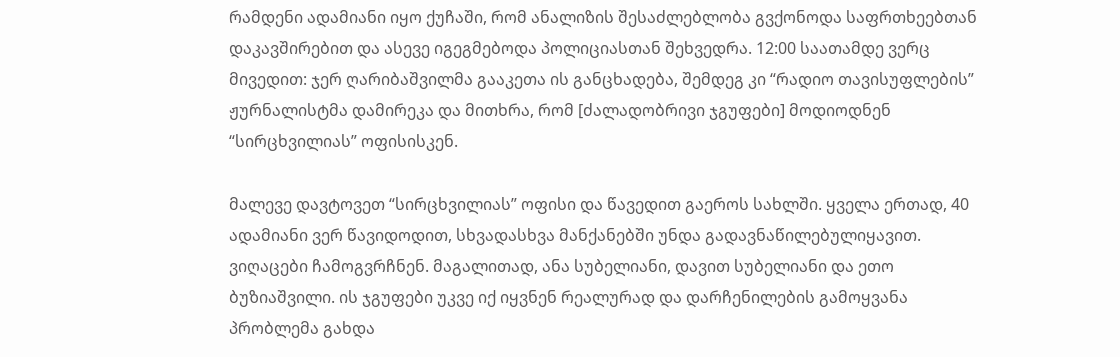რამდენი ადამიანი იყო ქუჩაში, რომ ანალიზის შესაძლებლობა გვქონოდა საფრთხეებთან დაკავშირებით და ასევე იგეგმებოდა პოლიციასთან შეხვედრა. 12:00 საათამდე ვერც მივედით: ჯერ ღარიბაშვილმა გააკეთა ის განცხადება, შემდეგ კი “რადიო თავისუფლების” ჟურნალისტმა დამირეკა და მითხრა, რომ [ძალადობრივი ჯგუფები] მოდიოდნენ “სირცხვილიას” ოფისისკენ.

მალევე დავტოვეთ “სირცხვილიას” ოფისი და წავედით გაეროს სახლში. ყველა ერთად, 40 ადამიანი ვერ წავიდოდით, სხვადასხვა მანქანებში უნდა გადავნაწილებულიყავით. ვიღაცები ჩამოგვრჩნენ. მაგალითად, ანა სუბელიანი, დავით სუბელიანი და ეთო ბუზიაშვილი. ის ჯგუფები უკვე იქ იყვნენ რეალურად და დარჩენილების გამოყვანა პრობლემა გახდა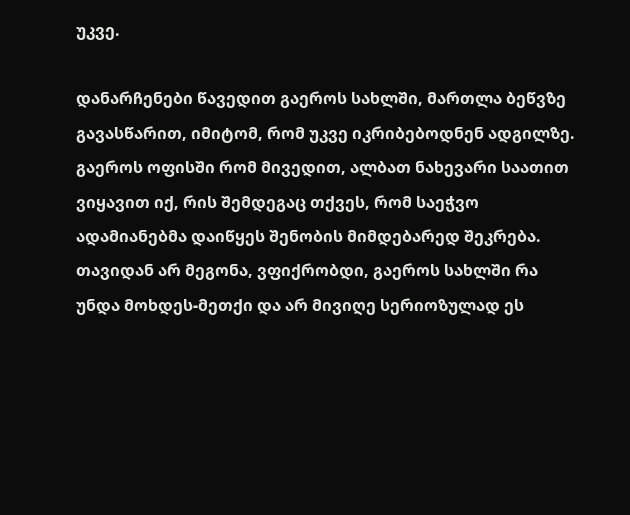უკვე.

დანარჩენები წავედით გაეროს სახლში, მართლა ბეწვზე გავასწარით, იმიტომ, რომ უკვე იკრიბებოდნენ ადგილზე. გაეროს ოფისში რომ მივედით, ალბათ ნახევარი საათით ვიყავით იქ, რის შემდეგაც თქვეს, რომ საეჭვო ადამიანებმა დაიწყეს შენობის მიმდებარედ შეკრება. თავიდან არ მეგონა, ვფიქრობდი, გაეროს სახლში რა უნდა მოხდეს-მეთქი და არ მივიღე სერიოზულად ეს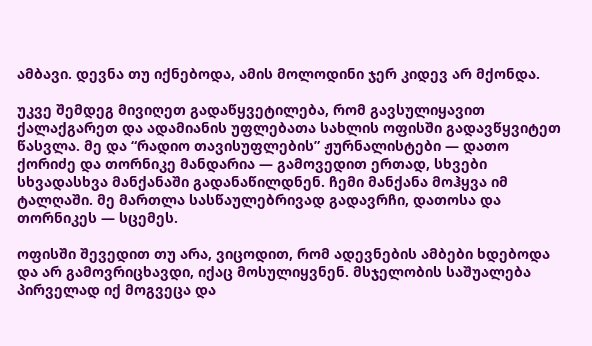ამბავი. დევნა თუ იქნებოდა, ამის მოლოდინი ჯერ კიდევ არ მქონდა.

უკვე შემდეგ მივიღეთ გადაწყვეტილება, რომ გავსულიყავით ქალაქგარეთ და ადამიანის უფლებათა სახლის ოფისში გადავწყვიტეთ წასვლა. მე და “რადიო თავისუფლების” ჟურნალისტები — დათო ქორიძე და თორნიკე მანდარია — გამოვედით ერთად, სხვები სხვადასხვა მანქანაში გადანაწილდნენ. ჩემი მანქანა მოჰყვა იმ ტალღაში. მე მართლა სასწაულებრივად გადავრჩი, დათოსა და თორნიკეს — სცემეს.

ოფისში შევედით თუ არა, ვიცოდით, რომ ადევნების ამბები ხდებოდა და არ გამოვრიცხავდი, იქაც მოსულიყვნენ. მსჯელობის საშუალება პირველად იქ მოგვეცა და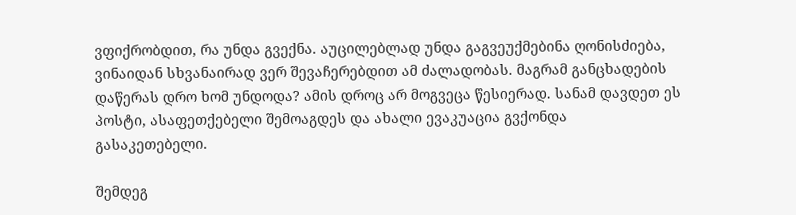ვფიქრობდით, რა უნდა გვექნა. აუცილებლად უნდა გაგვეუქმებინა ღონისძიება, ვინაიდან სხვანაირად ვერ შევაჩერებდით ამ ძალადობას. მაგრამ განცხადების დაწერას დრო ხომ უნდოდა? ამის დროც არ მოგვეცა წესიერად. სანამ დავდეთ ეს პოსტი, ასაფეთქებელი შემოაგდეს და ახალი ევაკუაცია გვქონდა გასაკეთებელი.

შემდეგ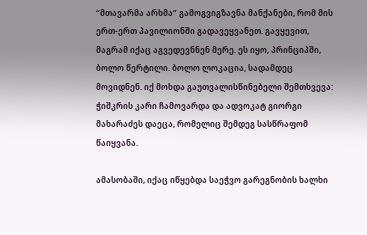“მთავარმა არხმა” გამოგვიგზავნა მანქანები, რომ მის ერთ-ერთ პავილიონში გადავეყვანეთ. გავყევით, მაგრამ იქაც აგვედევნნენ მერე. ეს იყო, პრინციპში, ბოლო წერტილი. ბოლო ლოკაცია, სადამდეც მოვიდნენ. იქ მოხდა გაუთვალისწინებელი შემთხვევა: ჭიშკრის კარი ჩამოვარდა და ადვოკატ გიორგი მახარაძეს დაეცა, რომელიც შემდეგ სასწრაფომ წაიყვანა.

ამასობაში, იქაც იწყებდა საეჭვო გარეგნობის ხალხი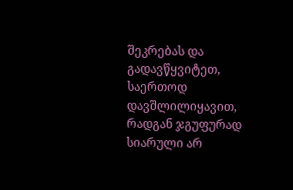შეკრებას და გადავწყვიტეთ, საერთოდ დავშლილიყავით, რადგან ჯგუფურად სიარული არ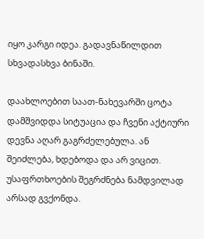იყო კარგი იდეა. გადავნაწილდით სხვადასხვა ბინაში.

დაახლოებით საათ-ნახევარში ცოტა დამშვიდდა სიტუაცია და ჩვენი აქტიური დევნა აღარ გაგრძელებულა. ან შეიძლება, ხდებოდა და არ ვიცით. უსაფრთხოების შეგრძნება ნამდვილად არსად გვქონდა.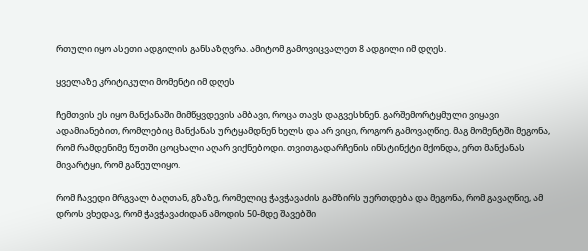რთული იყო ასეთი ადგილის განსაზღვრა. ამიტომ გამოვიცვალეთ 8 ადგილი იმ დღეს.

ყველაზე კრიტიკული მომენტი იმ დღეს

ჩემთვის ეს იყო მანქანაში მიმწყვდევის ამბავი, როცა თავს დაგვესხნენ. გარშემორტყმული ვიყავი ადამიანებით, რომლებიც მანქანას ურტყამდნენ ხელს და არ ვიცი, როგორ გამოვაღწიე. მაგ მომენტში მეგონა, რომ რამდენიმე წუთში ცოცხალი აღარ ვიქნებოდი. თვითგადარჩენის ინსტინქტი მქონდა, ერთ მანქანას მივარტყი, რომ გაწეულიყო.

რომ ჩავედი მრგვალ ბაღთან, გზაზე, რომელიც ჭავჭავაძის გამზირს უერთდება და მეგონა, რომ გავაღწიე, ამ დროს ვხედავ, რომ ჭავჭავაძიდან ამოდის 50-მდე შავებში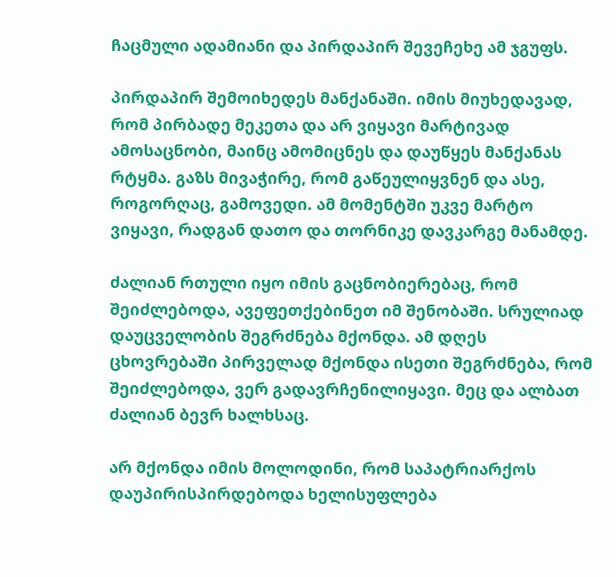ჩაცმული ადამიანი და პირდაპირ შევეჩეხე ამ ჯგუფს.

პირდაპირ შემოიხედეს მანქანაში. იმის მიუხედავად, რომ პირბადე მეკეთა და არ ვიყავი მარტივად ამოსაცნობი, მაინც ამომიცნეს და დაუწყეს მანქანას რტყმა. გაზს მივაჭირე, რომ გაწეულიყვნენ და ასე, როგორღაც, გამოვედი. ამ მომენტში უკვე მარტო ვიყავი, რადგან დათო და თორნიკე დავკარგე მანამდე.

ძალიან რთული იყო იმის გაცნობიერებაც, რომ შეიძლებოდა, ავეფეთქებინეთ იმ შენობაში. სრულიად დაუცველობის შეგრძნება მქონდა. ამ დღეს ცხოვრებაში პირველად მქონდა ისეთი შეგრძნება, რომ შეიძლებოდა, ვერ გადავრჩენილიყავი. მეც და ალბათ ძალიან ბევრ ხალხსაც.

არ მქონდა იმის მოლოდინი, რომ საპატრიარქოს დაუპირისპირდებოდა ხელისუფლება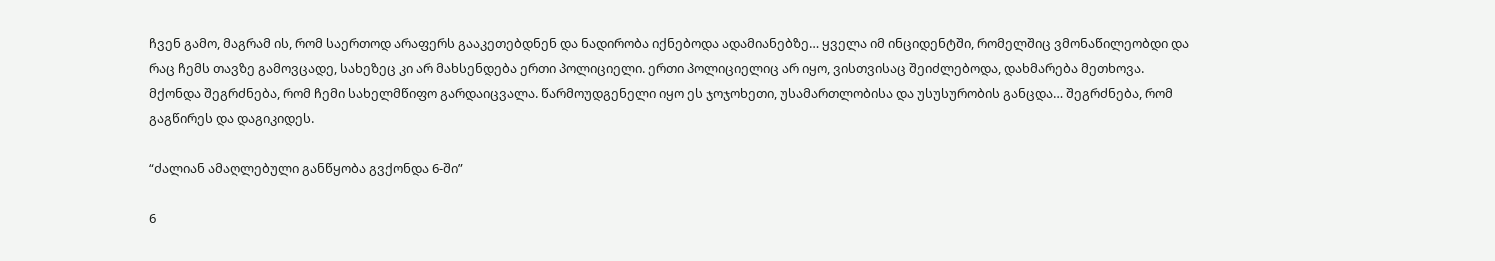ჩვენ გამო, მაგრამ ის, რომ საერთოდ არაფერს გააკეთებდნენ და ნადირობა იქნებოდა ადამიანებზე… ყველა იმ ინციდენტში, რომელშიც ვმონაწილეობდი და რაც ჩემს თავზე გამოვცადე, სახეზეც კი არ მახსენდება ერთი პოლიციელი. ერთი პოლიციელიც არ იყო, ვისთვისაც შეიძლებოდა, დახმარება მეთხოვა. მქონდა შეგრძნება, რომ ჩემი სახელმწიფო გარდაიცვალა. წარმოუდგენელი იყო ეს ჯოჯოხეთი, უსამართლობისა და უსუსურობის განცდა… შეგრძნება, რომ გაგწირეს და დაგიკიდეს.

“ძალიან ამაღლებული განწყობა გვქონდა 6-ში”

6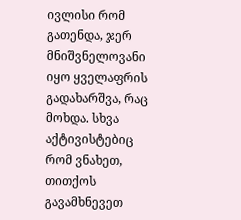ივლისი რომ გათენდა, ჯერ მნიშვნელოვანი იყო ყველაფრის გადახარშვა, რაც მოხდა. სხვა აქტივისტებიც რომ ვნახეთ, თითქოს გავამხნევეთ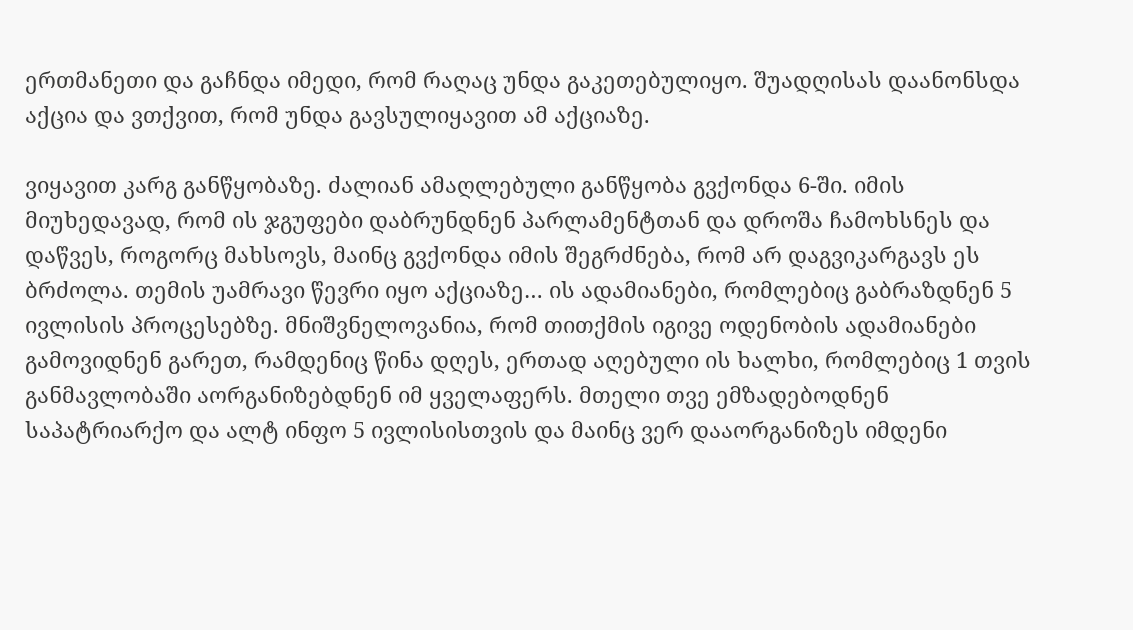ერთმანეთი და გაჩნდა იმედი, რომ რაღაც უნდა გაკეთებულიყო. შუადღისას დაანონსდა აქცია და ვთქვით, რომ უნდა გავსულიყავით ამ აქციაზე.

ვიყავით კარგ განწყობაზე. ძალიან ამაღლებული განწყობა გვქონდა 6-ში. იმის მიუხედავად, რომ ის ჯგუფები დაბრუნდნენ პარლამენტთან და დროშა ჩამოხსნეს და დაწვეს, როგორც მახსოვს, მაინც გვქონდა იმის შეგრძნება, რომ არ დაგვიკარგავს ეს ბრძოლა. თემის უამრავი წევრი იყო აქციაზე… ის ადამიანები, რომლებიც გაბრაზდნენ 5 ივლისის პროცესებზე. მნიშვნელოვანია, რომ თითქმის იგივე ოდენობის ადამიანები გამოვიდნენ გარეთ, რამდენიც წინა დღეს, ერთად აღებული ის ხალხი, რომლებიც 1 თვის განმავლობაში აორგანიზებდნენ იმ ყველაფერს. მთელი თვე ემზადებოდნენ საპატრიარქო და ალტ ინფო 5 ივლისისთვის და მაინც ვერ დააორგანიზეს იმდენი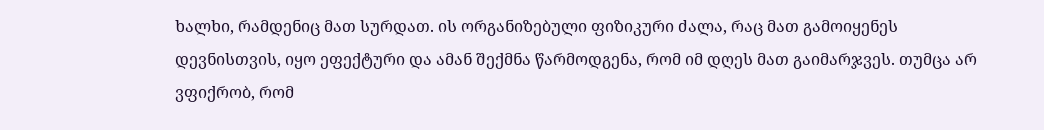ხალხი, რამდენიც მათ სურდათ. ის ორგანიზებული ფიზიკური ძალა, რაც მათ გამოიყენეს დევნისთვის, იყო ეფექტური და ამან შექმნა წარმოდგენა, რომ იმ დღეს მათ გაიმარჯვეს. თუმცა არ ვფიქრობ, რომ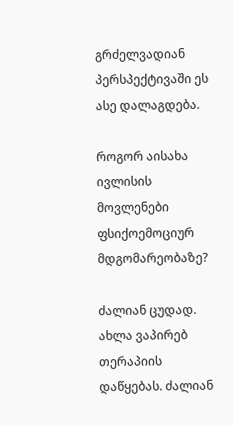გრძელვადიან პერსპექტივაში ეს ასე დალაგდება.

როგორ აისახა ივლისის მოვლენები ფსიქოემოციურ მდგომარეობაზე?

ძალიან ცუდად. ახლა ვაპირებ თერაპიის დაწყებას. ძალიან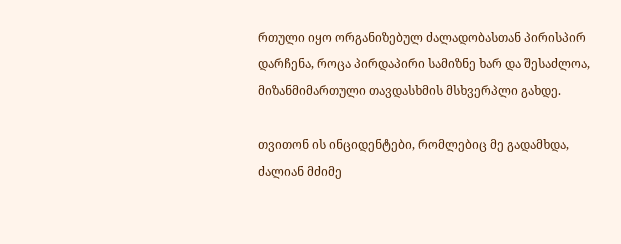რთული იყო ორგანიზებულ ძალადობასთან პირისპირ დარჩენა, როცა პირდაპირი სამიზნე ხარ და შესაძლოა, მიზანმიმართული თავდასხმის მსხვერპლი გახდე.

თვითონ ის ინციდენტები, რომლებიც მე გადამხდა, ძალიან მძიმე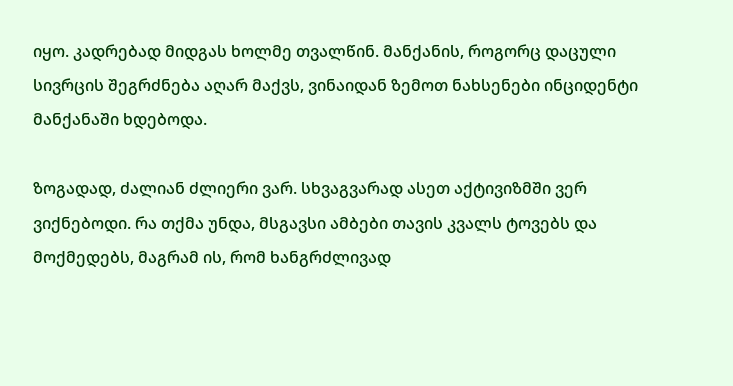იყო. კადრებად მიდგას ხოლმე თვალწინ. მანქანის, როგორც დაცული სივრცის შეგრძნება აღარ მაქვს, ვინაიდან ზემოთ ნახსენები ინციდენტი მანქანაში ხდებოდა.

ზოგადად, ძალიან ძლიერი ვარ. სხვაგვარად ასეთ აქტივიზმში ვერ ვიქნებოდი. რა თქმა უნდა, მსგავსი ამბები თავის კვალს ტოვებს და მოქმედებს, მაგრამ ის, რომ ხანგრძლივად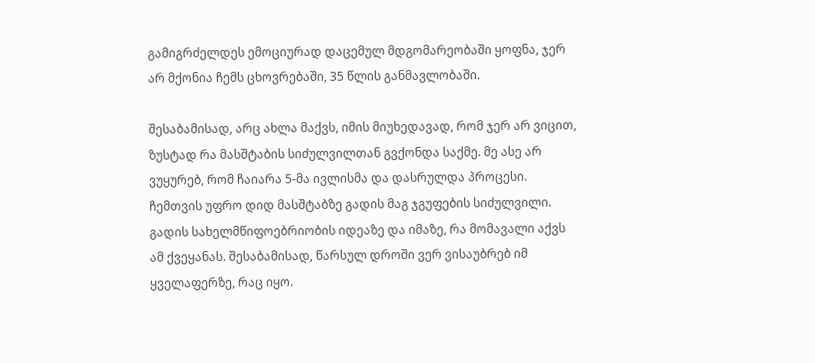გამიგრძელდეს ემოციურად დაცემულ მდგომარეობაში ყოფნა, ჯერ არ მქონია ჩემს ცხოვრებაში, 35 წლის განმავლობაში.

შესაბამისად, არც ახლა მაქვს, იმის მიუხედავად, რომ ჯერ არ ვიცით, ზუსტად რა მასშტაბის სიძულვილთან გვქონდა საქმე. მე ასე არ ვუყურებ, რომ ჩაიარა 5-მა ივლისმა და დასრულდა პროცესი. ჩემთვის უფრო დიდ მასშტაბზე გადის მაგ ჯგუფების სიძულვილი. გადის სახელმწიფოებრიობის იდეაზე და იმაზე, რა მომავალი აქვს ამ ქვეყანას. შესაბამისად, წარსულ დროში ვერ ვისაუბრებ იმ ყველაფერზე, რაც იყო.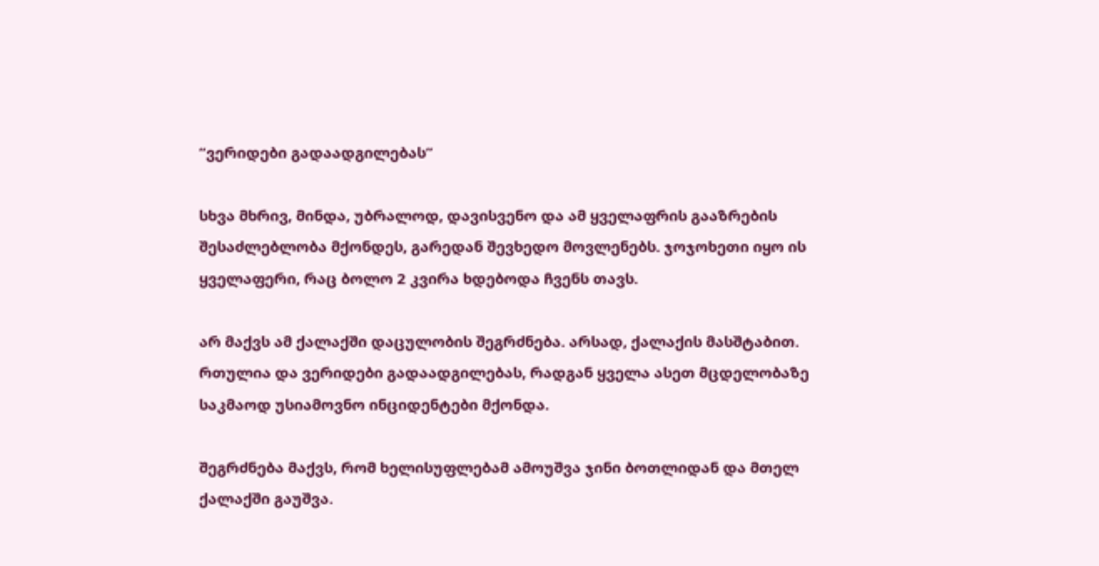“ვერიდები გადაადგილებას”

სხვა მხრივ, მინდა, უბრალოდ, დავისვენო და ამ ყველაფრის გააზრების შესაძლებლობა მქონდეს, გარედან შევხედო მოვლენებს. ჯოჯოხეთი იყო ის ყველაფერი, რაც ბოლო 2 კვირა ხდებოდა ჩვენს თავს.

არ მაქვს ამ ქალაქში დაცულობის შეგრძნება. არსად, ქალაქის მასშტაბით. რთულია და ვერიდები გადაადგილებას, რადგან ყველა ასეთ მცდელობაზე საკმაოდ უსიამოვნო ინციდენტები მქონდა.

შეგრძნება მაქვს, რომ ხელისუფლებამ ამოუშვა ჯინი ბოთლიდან და მთელ ქალაქში გაუშვა.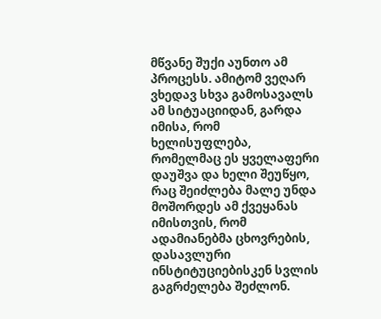მწვანე შუქი აუნთო ამ პროცესს. ამიტომ ვეღარ ვხედავ სხვა გამოსავალს ამ სიტუაციიდან, გარდა იმისა, რომ ხელისუფლება, რომელმაც ეს ყველაფერი დაუშვა და ხელი შეუწყო, რაც შეიძლება მალე უნდა მოშორდეს ამ ქვეყანას იმისთვის, რომ ადამიანებმა ცხოვრების, დასავლური ინსტიტუციებისკენ სვლის გაგრძელება შეძლონ.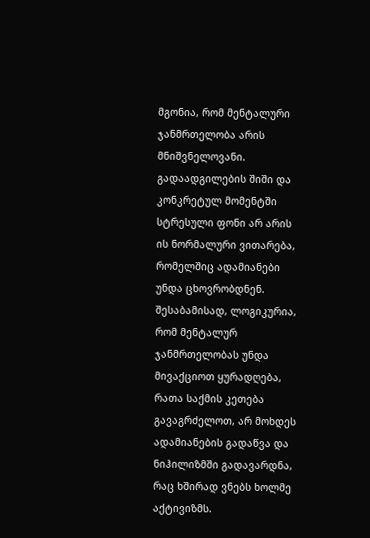მგონია, რომ მენტალური ჯანმრთელობა არის მნიშვნელოვანი. გადაადგილების შიში და კონკრეტულ მომენტში სტრესული ფონი არ არის ის ნორმალური ვითარება, რომელშიც ადამიანები უნდა ცხოვრობდნენ. შესაბამისად, ლოგიკურია, რომ მენტალურ ჯანმრთელობას უნდა მივაქციოთ ყურადღება, რათა საქმის კეთება გავაგრძელოთ, არ მოხდეს ადამიანების გადაწვა და ნიჰილიზმში გადავარდნა, რაც ხშირად ვნებს ხოლმე აქტივიზმს.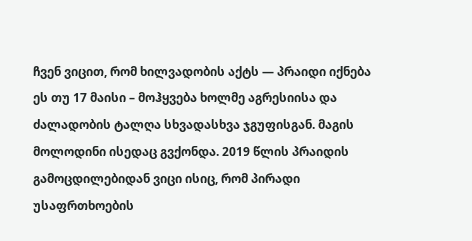ჩვენ ვიცით, რომ ხილვადობის აქტს — პრაიდი იქნება ეს თუ 17 მაისი – მოჰყვება ხოლმე აგრესიისა და ძალადობის ტალღა სხვადასხვა ჯგუფისგან. მაგის მოლოდინი ისედაც გვქონდა. 2019 წლის პრაიდის გამოცდილებიდან ვიცი ისიც, რომ პირადი უსაფრთხოების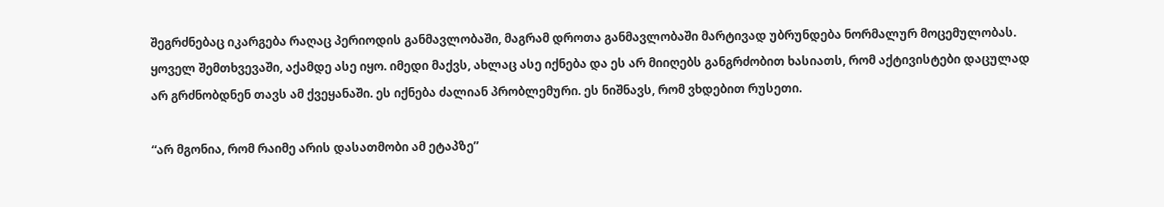შეგრძნებაც იკარგება რაღაც პერიოდის განმავლობაში, მაგრამ დროთა განმავლობაში მარტივად უბრუნდება ნორმალურ მოცემულობას. ყოველ შემთხვევაში, აქამდე ასე იყო. იმედი მაქვს, ახლაც ასე იქნება და ეს არ მიიღებს განგრძობით ხასიათს, რომ აქტივისტები დაცულად არ გრძნობდნენ თავს ამ ქვეყანაში. ეს იქნება ძალიან პრობლემური. ეს ნიშნავს, რომ ვხდებით რუსეთი.

“არ მგონია, რომ რაიმე არის დასათმობი ამ ეტაპზე”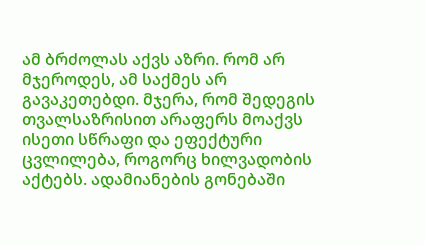ამ ბრძოლას აქვს აზრი. რომ არ მჯეროდეს, ამ საქმეს არ გავაკეთებდი. მჯერა, რომ შედეგის თვალსაზრისით არაფერს მოაქვს ისეთი სწრაფი და ეფექტური ცვლილება, როგორც ხილვადობის აქტებს. ადამიანების გონებაში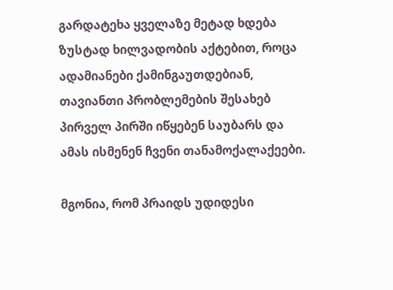გარდატეხა ყველაზე მეტად ხდება ზუსტად ხილვადობის აქტებით, როცა ადამიანები ქამინგაუთდებიან, თავიანთი პრობლემების შესახებ პირველ პირში იწყებენ საუბარს და ამას ისმენენ ჩვენი თანამოქალაქეები.

მგონია, რომ პრაიდს უდიდესი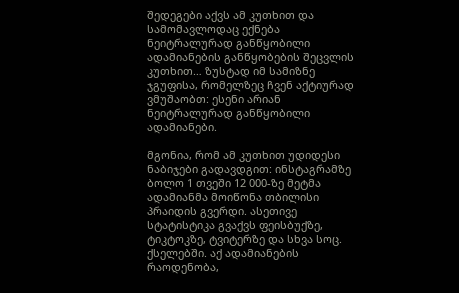შედეგები აქვს ამ კუთხით და სამომავლოდაც ექნება ნეიტრალურად განწყობილი ადამიანების განწყობების შეცვლის კუთხით… ზუსტად იმ სამიზნე ჯგუფისა, რომელზეც ჩვენ აქტიურად ვმუშაობთ: ესენი არიან ნეიტრალურად განწყობილი ადამიანები.

მგონია, რომ ამ კუთხით უდიდესი ნაბიჯები გადავდგით: ინსტაგრამზე ბოლო 1 თვეში 12 000-ზე მეტმა ადამიანმა მოიწონა თბილისი პრაიდის გვერდი. ასეთივე სტატისტიკა გვაქვს ფეისბუქზე, ტიკტოკზე, ტვიტერზე და სხვა სოც. ქსელებში. აქ ადამიანების რაოდენობა,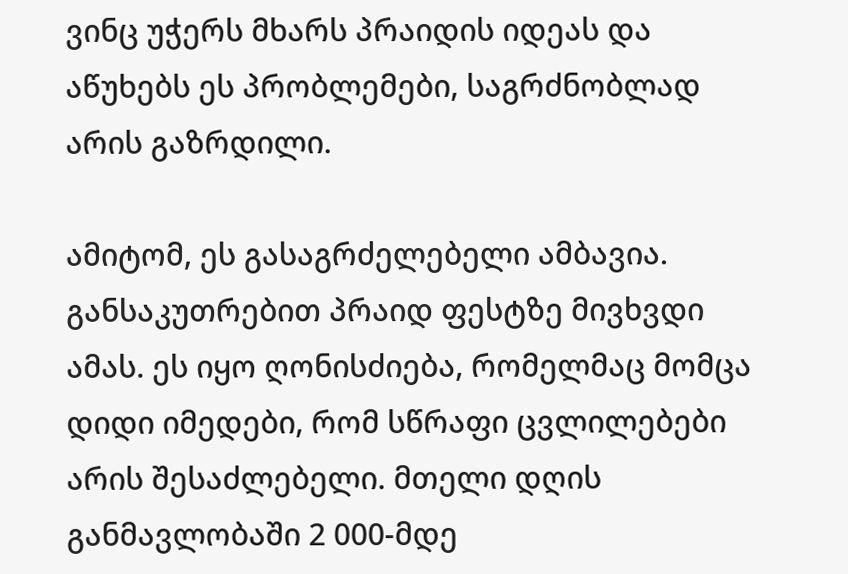ვინც უჭერს მხარს პრაიდის იდეას და აწუხებს ეს პრობლემები, საგრძნობლად არის გაზრდილი.

ამიტომ, ეს გასაგრძელებელი ამბავია. განსაკუთრებით პრაიდ ფესტზე მივხვდი ამას. ეს იყო ღონისძიება, რომელმაც მომცა დიდი იმედები, რომ სწრაფი ცვლილებები არის შესაძლებელი. მთელი დღის განმავლობაში 2 000-მდე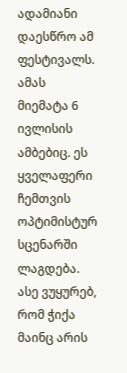ადამიანი დაესწრო ამ ფესტივალს. ამას მიემატა 6 ივლისის ამბებიც. ეს ყველაფერი ჩემთვის ოპტიმისტურ სცენარში ლაგდება. ასე ვუყურებ, რომ ჭიქა მაინც არის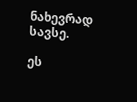ნახევრად სავსე.

ეს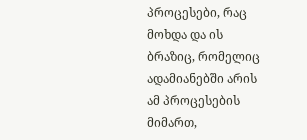პროცესები, რაც მოხდა და ის ბრაზიც, რომელიც ადამიანებში არის ამ პროცესების მიმართ,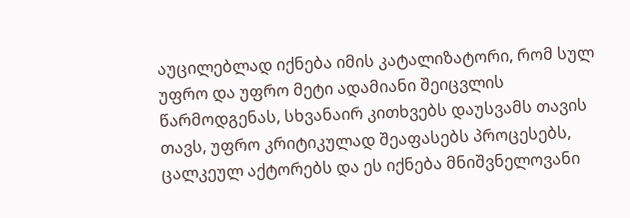აუცილებლად იქნება იმის კატალიზატორი, რომ სულ უფრო და უფრო მეტი ადამიანი შეიცვლის წარმოდგენას, სხვანაირ კითხვებს დაუსვამს თავის თავს, უფრო კრიტიკულად შეაფასებს პროცესებს, ცალკეულ აქტორებს და ეს იქნება მნიშვნელოვანი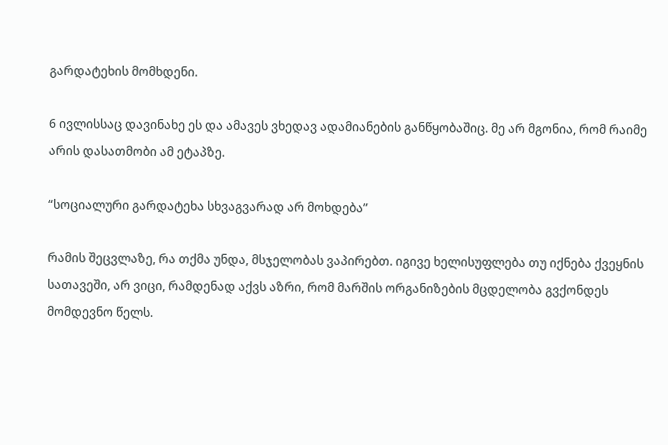გარდატეხის მომხდენი.

6 ივლისსაც დავინახე ეს და ამავეს ვხედავ ადამიანების განწყობაშიც. მე არ მგონია, რომ რაიმე არის დასათმობი ამ ეტაპზე.

“სოციალური გარდატეხა სხვაგვარად არ მოხდება”

რამის შეცვლაზე, რა თქმა უნდა, მსჯელობას ვაპირებთ. იგივე ხელისუფლება თუ იქნება ქვეყნის სათავეში, არ ვიცი, რამდენად აქვს აზრი, რომ მარშის ორგანიზების მცდელობა გვქონდეს მომდევნო წელს.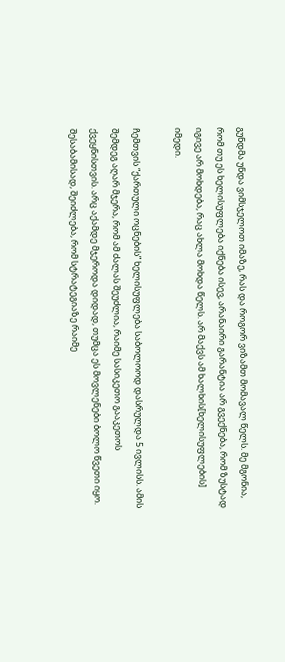გუნდმა უნდა ვიმსჯელოთ იმაზე, რას და როგორ ვიზამთ მომავალ წელს. მე მგონია, რომ თუ ეს ხელისუფლება იქნება ისევ, არანაირი გარანტია არ გვექნება, რომ ზუსტად იგივე არ მოხდება, რაც ახლა მოხდა წელს. არ მაქვს ამ ხალხის[ხელისუფლების] იმედი.

ჩემთვის “ქართული ოცნების” ხელისუფლება საბოლოოდ დასრულდა 5 ივლისს. ამის შემდეგ აღარ მჯერა, რომ ამ ძალას შეუძლია, რაიმე სასიკეთო გააკეთოს ქვეყნისთვის. არც აქამდე მჯეროდა დიდად, თუმცა ეს მოვლენები ბოლო წვეთი იყო. შესაბამისად, შეიძლება, რომ სტრატეგიაზე რაიმე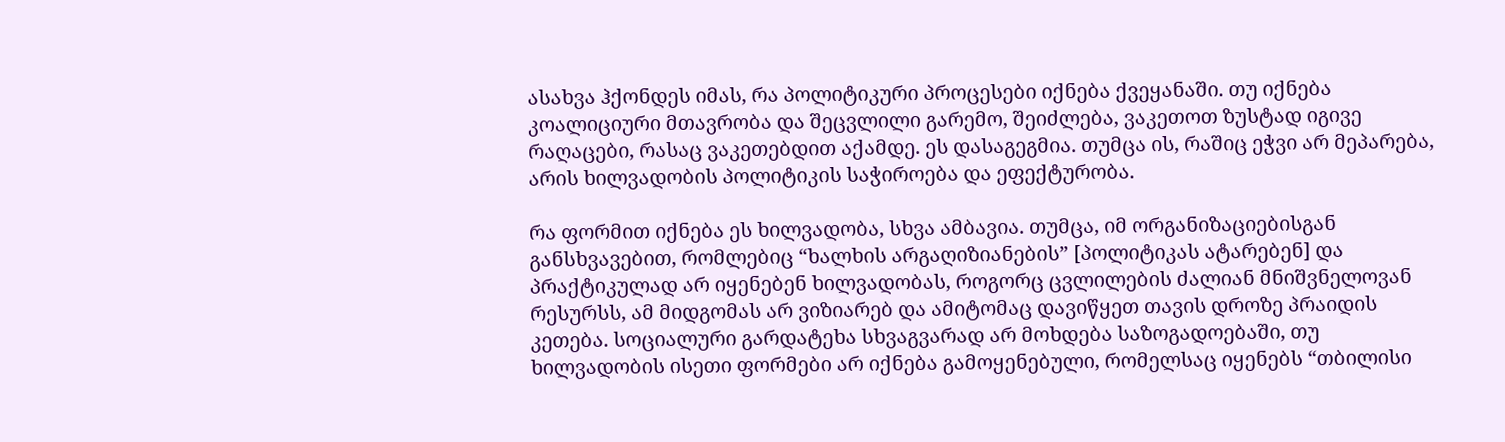ასახვა ჰქონდეს იმას, რა პოლიტიკური პროცესები იქნება ქვეყანაში. თუ იქნება კოალიციური მთავრობა და შეცვლილი გარემო, შეიძლება, ვაკეთოთ ზუსტად იგივე რაღაცები, რასაც ვაკეთებდით აქამდე. ეს დასაგეგმია. თუმცა ის, რაშიც ეჭვი არ მეპარება, არის ხილვადობის პოლიტიკის საჭიროება და ეფექტურობა.

რა ფორმით იქნება ეს ხილვადობა, სხვა ამბავია. თუმცა, იმ ორგანიზაციებისგან განსხვავებით, რომლებიც “ხალხის არგაღიზიანების” [პოლიტიკას ატარებენ] და პრაქტიკულად არ იყენებენ ხილვადობას, როგორც ცვლილების ძალიან მნიშვნელოვან რესურსს, ამ მიდგომას არ ვიზიარებ და ამიტომაც დავიწყეთ თავის დროზე პრაიდის კეთება. სოციალური გარდატეხა სხვაგვარად არ მოხდება საზოგადოებაში, თუ ხილვადობის ისეთი ფორმები არ იქნება გამოყენებული, რომელსაც იყენებს “თბილისი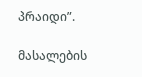პრაიდი”.

მასალების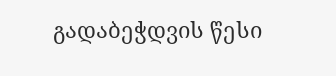გადაბეჭდვის წესი